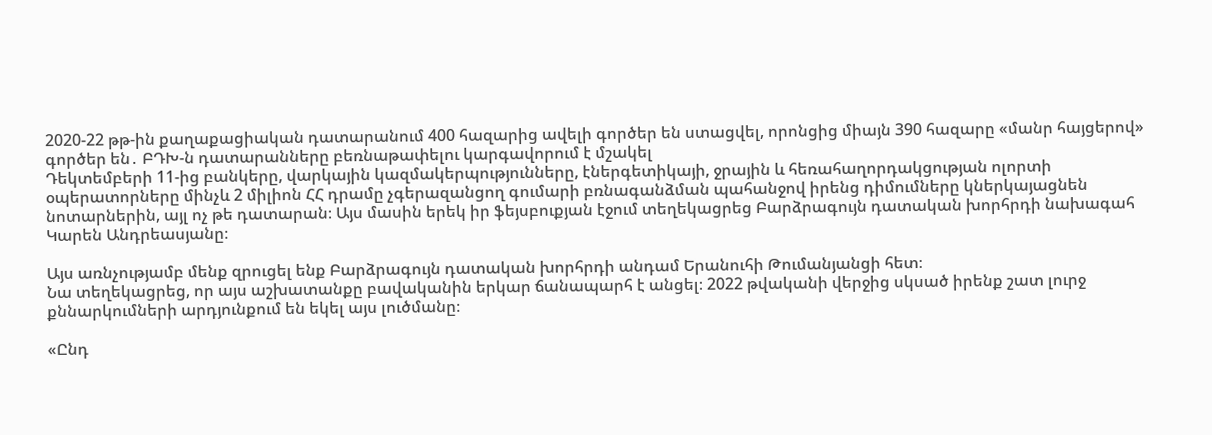2020-22 թթ-ին քաղաքացիական դատարանում 400 հազարից ավելի գործեր են ստացվել, որոնցից միայն 390 հազարը «մանր հայցերով» գործեր են․ ԲԴԽ-ն դատարանները բեռնաթափելու կարգավորում է մշակել
Դեկտեմբերի 11-ից բանկերը, վարկային կազմակերպությունները, էներգետիկայի, ջրային և հեռահաղորդակցության ոլորտի օպերատորները մինչև 2 միլիոն ՀՀ դրամը չգերազանցող գումարի բռնագանձման պահանջով իրենց դիմումները կներկայացնեն նոտարներին, այլ ոչ թե դատարան։ Այս մասին երեկ իր ֆեյսբուքյան էջում տեղեկացրեց Բարձրագույն դատական խորհրդի նախագահ Կարեն Անդրեասյանը։

Այս առնչությամբ մենք զրուցել ենք Բարձրագույն դատական խորհրդի անդամ Երանուհի Թումանյանցի հետ։
Նա տեղեկացրեց, որ այս աշխատանքը բավականին երկար ճանապարհ է անցել։ 2022 թվականի վերջից սկսած իրենք շատ լուրջ քննարկումների արդյունքում են եկել այս լուծմանը։

«Ընդ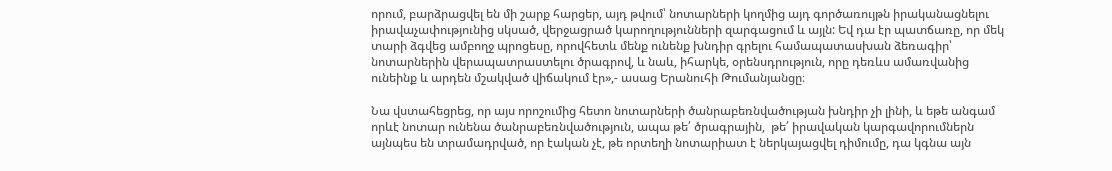որում, բարձրացվել են մի շարք հարցեր, այդ թվում՝ նոտարների կողմից այդ գործառույթն իրականացնելու իրավաչափությունից սկսած, վերջացրած կարողությունների զարգացում և այլն: Եվ դա էր պատճառը, որ մեկ տարի ձգվեց ամբողջ պրոցեսը, որովհետև մենք ունենք խնդիր գրելու համապատասխան ձեռագիր՝ նոտարներին վերապատրաստելու ծրագրով, և նաև, իհարկե, օրենսդրություն, որը դեռևս ամառվանից ունեինք և արդեն մշակված վիճակում էր»,- ասաց Երանուհի Թումանյանցը։

Նա վստահեցրեց, որ այս որոշումից հետո նոտարների ծանրաբեռնվածության խնդիր չի լինի, և եթե անգամ որևէ նոտար ունենա ծանրաբեռնվածություն, ապա թե՛ ծրագրային,  թե՛ իրավական կարգավորումներն այնպես են տրամադրված, որ էական չէ, թե որտեղի նոտարիատ է ներկայացվել դիմումը, դա կգնա այն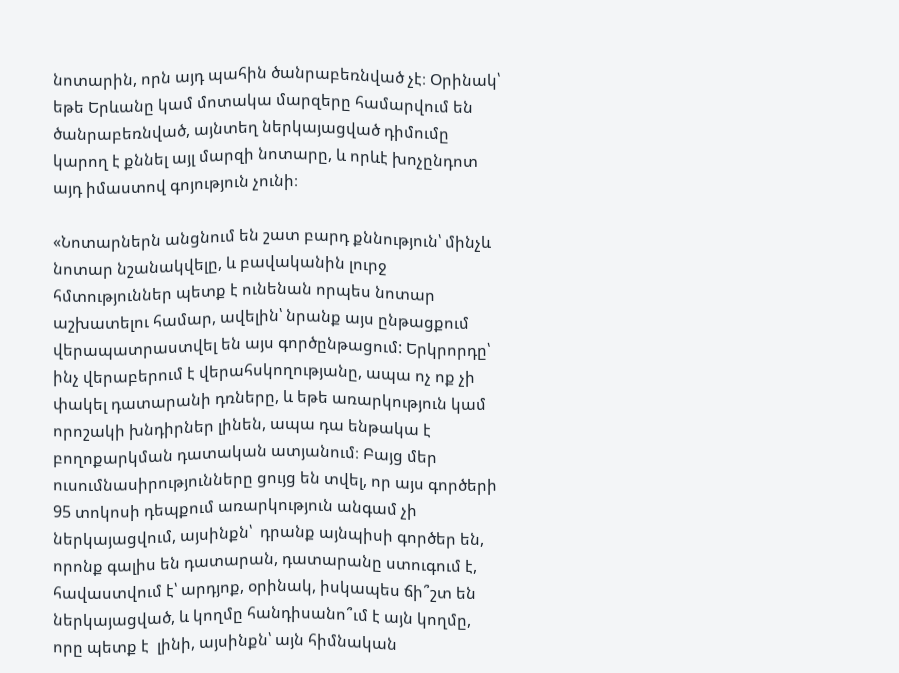նոտարին, որն այդ պահին ծանրաբեռնված չէ։ Օրինակ՝ եթե Երևանը կամ մոտակա մարզերը համարվում են ծանրաբեռնված, այնտեղ ներկայացված դիմումը կարող է քննել այլ մարզի նոտարը, և որևէ խոչընդոտ այդ իմաստով գոյություն չունի։

«Նոտարներն անցնում են շատ բարդ քննություն՝ մինչև նոտար նշանակվելը, և բավականին լուրջ հմտություններ պետք է ունենան որպես նոտար աշխատելու համար, ավելին՝ նրանք այս ընթացքում վերապատրաստվել են այս գործընթացում: Երկրորդը՝ ինչ վերաբերում է վերահսկողությանը, ապա ոչ ոք չի փակել դատարանի դռները, և եթե առարկություն կամ որոշակի խնդիրներ լինեն, ապա դա ենթակա է բողոքարկման դատական ատյանում։ Բայց մեր ուսումնասիրությունները ցույց են տվել, որ այս գործերի 95 տոկոսի դեպքում առարկություն անգամ չի ներկայացվում, այսինքն՝  դրանք այնպիսի գործեր են, որոնք գալիս են դատարան, դատարանը ստուգում է, հավաստվում է՝ արդյոք, օրինակ, իսկապես ճի՞շտ են ներկայացված, և կողմը հանդիսանո՞ւմ է այն կողմը, որը պետք է  լինի, այսինքն՝ այն հիմնական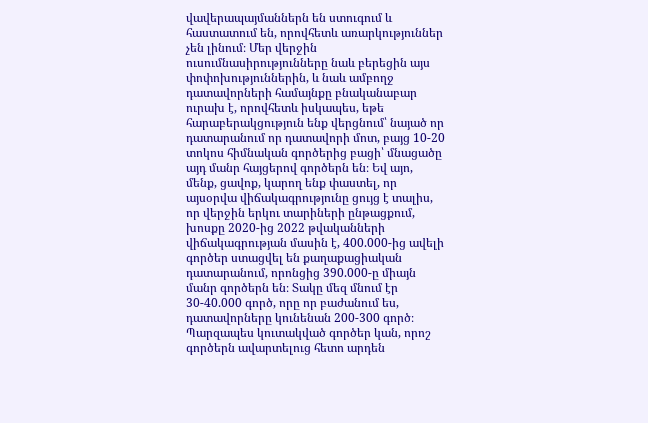վավերապայմաններն են ստուգում և հաստատում են, որովհետև առարկություններ չեն լինում։ Մեր վերջին ուսումնասիրությունները նաև բերեցին այս փոփոխություններին, և նաև ամբողջ դատավորների համայնքը բնականաբար ուրախ է, որովհետև իսկապես, եթե հարաբերակցություն ենք վերցնում՝ նայած որ դատարանում որ դատավորի մոտ, բայց 10-20 տոկոս հիմնական գործերից բացի՝ մնացածը այդ մանր հայցերով գործերն են։ Եվ այո, մենք, ցավոք, կարող ենք փաստել, որ այսօրվա վիճակագրությունը ցույց է տալիս, որ վերջին երկու տարիների ընթացքում, խոսքը 2020-ից 2022 թվականների վիճակագրության մասին է, 400.000-ից ավելի գործեր ստացվել են քաղաքացիական դատարանում, որոնցից 390.000-ը միայն մանր գործերն են։ Տակը մեզ մնում էր 30-40.000 գործ, որը որ բաժանում ես, դատավորները կունենան 200-300 գործ։ Պարզապես կուտակված գործեր կան, որոշ գործերն ավարտելուց հետո արդեն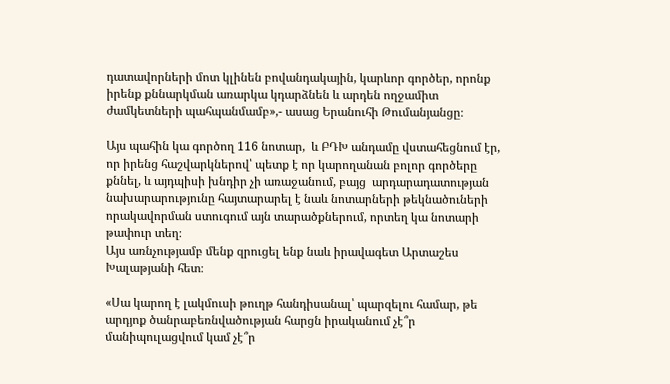դատավորների մոտ կլինեն բովանդակային, կարևոր գործեր, որոնք իրենք քննարկման առարկա կդարձնեն և արդեն ողջամիտ ժամկետների պահպանմամբ»,- ասաց Երանուհի Թումանյանցը։

Այս պահին կա գործող 116 նոտար,  և ԲԴԽ անդամը վստահեցնում էր, որ իրենց հաշվարկներով՝ պետք է որ կարողանան բոլոր գործերը քննել, և այդպիսի խնդիր չի առաջանում, բայց  արդարադատության նախարարությունը հայտարարել է նաև նոտարների թեկնածուների որակավորման ստուգում այն տարածքներում, որտեղ կա նոտարի թափուր տեղ։
Այս առնչությամբ մենք զրուցել ենք նաև իրավագետ Արտաշես Խալաթյանի հետ։

«Սա կարող է լակմուսի թուղթ հանդիսանալ՝ պարզելու համար, թե արդյոք ծանրաբեռնվածության հարցն իրականում չէ՞ր մանիպուլացվում կամ չէ՞ր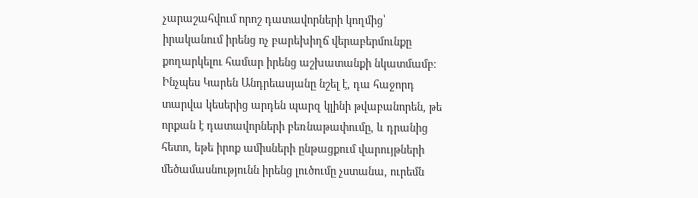չարաշահվում որոշ դատավորների կողմից՝ իրականում իրենց ոչ բարեխիղճ վերաբերմունքը քողարկելու համար իրենց աշխատանքի նկատմամբ։ Ինչպես Կարեն Անդրեասյանը նշել է, դա հաջորդ տարվա կեսերից արդեն պարզ կլինի թվաբանորեն, թե որքան է դատավորների բեռնաթափումը, և դրանից հետո, եթե իրոք ամիսների ընթացքում վարույթների մեծամասնությունն իրենց լուծումը չստանա, ուրեմն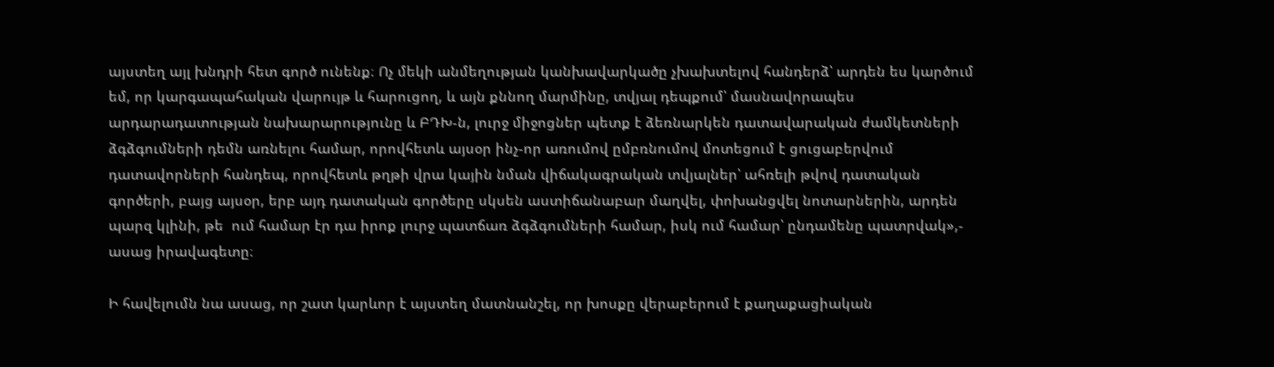այստեղ այլ խնդրի հետ գործ ունենք։ Ոչ մեկի անմեղության կանխավարկածը չխախտելով հանդերձ՝ արդեն ես կարծում եմ, որ կարգապահական վարույթ և հարուցող, և այն քննող մարմինը, տվյալ դեպքում՝ մասնավորապես արդարադատության նախարարությունը և ԲԴԽ-ն, լուրջ միջոցներ պետք է ձեռնարկեն դատավարական ժամկետների ձգձգումների դեմն առնելու համար, որովհետև այսօր ինչ-որ առումով ըմբռնումով մոտեցում է ցուցաբերվում դատավորների հանդեպ, որովհետև թղթի վրա կային նման վիճակագրական տվյալներ՝ ահռելի թվով դատական գործերի, բայց այսօր, երբ այդ դատական գործերը սկսեն աստիճանաբար մաղվել, փոխանցվել նոտարներին, արդեն պարզ կլինի, թե  ում համար էր դա իրոք լուրջ պատճառ ձգձգումների համար, իսկ ում համար՝ ընդամենը պատրվակ»,- ասաց իրավագետը։

Ի հավելումն նա ասաց, որ շատ կարևոր է այստեղ մատնանշել, որ խոսքը վերաբերում է քաղաքացիական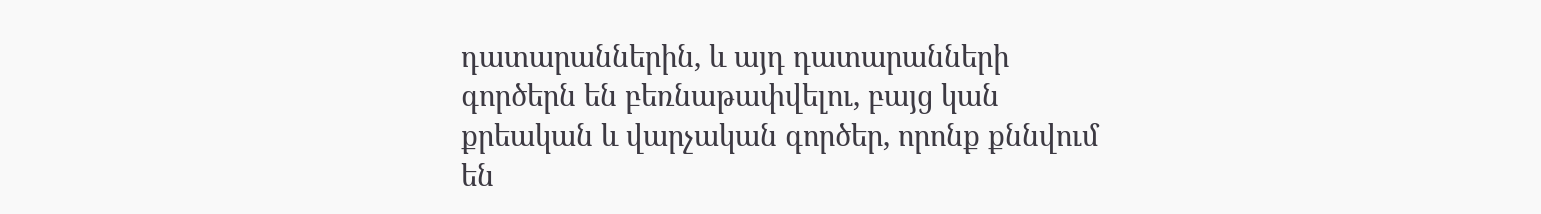դատարաններին, և այդ դատարանների գործերն են բեռնաթափվելու, բայց կան քրեական և վարչական գործեր, որոնք քննվում են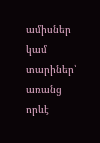ամիսներ կամ տարիներ՝ առանց որևէ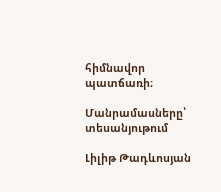հիմնավոր պատճառի։

Մանրամասները՝ տեսանյութում

Լիլիթ Թադևոսյան